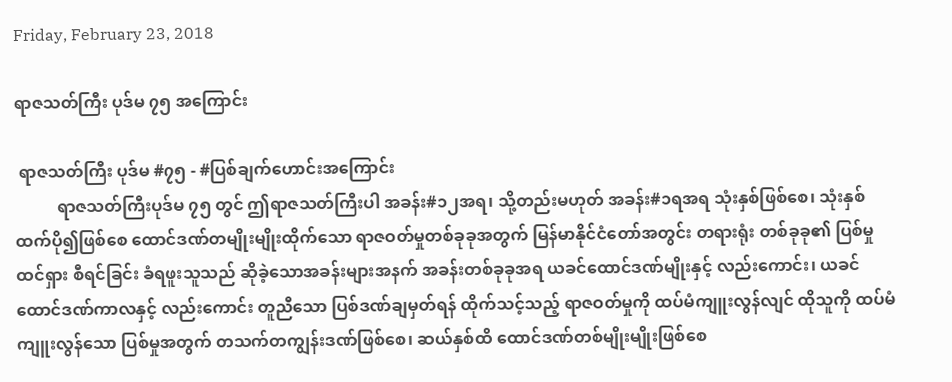Friday, February 23, 2018

ရာဇသတ်ကြီး ပုဒ်မ ၇၅ အကြောင်း

 ရာဇသတ်ကြီး ပုဒ်မ #၇၅ - #ပြစ်ချက်ဟောင်းအကြောင်း
          ရာဇသတ်ကြီးပုဒ်မ ၇၅ တွင် ဤရာဇသတ်ကြီးပါ အခန်း#၁၂အရ၊ သို့တည်းမဟုတ် အခန်း#၁ရအရ သုံးနှစ်ဖြစ်စေ၊ သုံးနှစ်ထက်ပို၍ဖြစ်စေ ထောင်ဒဏ်တမျိုးမျိုးထိုက်သော ရာဇဝတ်မှုတစ်ခုခုအတွက် မြန်မာနိုင်ငံတော်အတွင်း တရားရုံး တစ်ခုခု၏ ပြစ်မှုထင်ရှား စီရင်ခြင်း ခံရဖူးသူသည် ဆိုခဲ့သောအခန်းများအနက် အခန်းတစ်ခုခုအရ ယခင်ထောင်ဒဏ်မျိုးနှင့် လည်းကောင်း၊ ယခင် ထောင်ဒဏ်ကာလနှင့် လည်းကောင်း တူညီသော ပြစ်ဒဏ်ချမှတ်ရန် ထိုက်သင့်သည့် ရာဇဝတ်မှုကို ထပ်မံကျူးလွန်လျင် ထိုသူကို ထပ်မံကျူးလွန်သော ပြစ်မှုအတွက် တသက်တကျွန်းဒဏ်ဖြစ်စေ၊ ဆယ်နှစ်ထိ ထောင်ဒဏ်တစ်မျိုးမျိုးဖြစ်စေ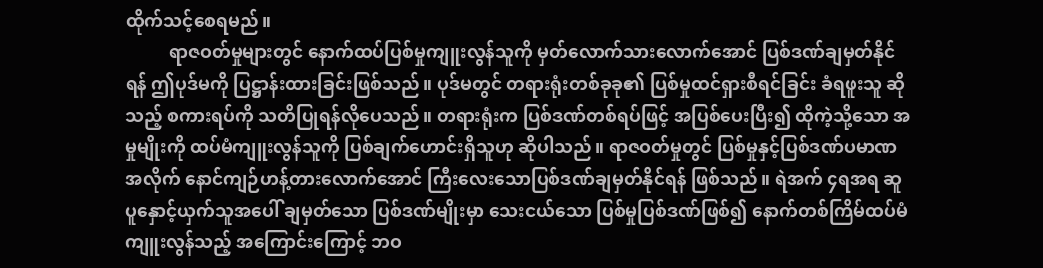ထိုက်သင့်စေရမည်။
          ရာဇဝတ်မှုများတွင် နောက်ထပ်ပြစ်မှုကျူးလွန်သူကို မှတ်လောက်သားလောက်အောင် ပြစ်ဒဏ်ချမှတ်နိုင်ရန် ဤပုဒ်မကို ပြဋ္ဌာန်းထားခြင်းဖြစ်သည်။ ပုဒ်မတွင် တရားရုံးတစ်ခုခု၏ ပြစ်မှုထင်ရှားစီရင်ခြင်း ခံရဖူးသူ ဆိုသည့် စကားရပ်ကို သတိပြုရန်လိုပေသည်။ တရားရုံးက ပြစ်ဒဏ်တစ်ရပ်ဖြင့် အပြစ်ပေးပြီး၍ ထိုကဲ့သို့သော အမှုမျိုးကို ထပ်မံကျူးလွန်သူကို ပြစ်ချက်ဟောင်းရှိသူဟု ဆိုပါသည်။ ရာဇဝတ်မှုတွင် ပြစ်မှုနှင့်ပြစ်ဒဏ်ပမာဏအလိုက် နောင်ကျဉ်ဟန့်တားလောက်အောင် ကြီးလေးသောပြစ်ဒဏ်ချမှတ်နိုင်ရန် ဖြစ်သည်။ ရဲအက် ၄ရအရ ဆူပူနှောင့်ယှက်သူအပေါ် ချမှတ်သော ပြစ်ဒဏ်မျိုးမှာ သေးငယ်သော ပြစ်မှုပြစ်ဒဏ်ဖြစ်၍ နောက်တစ်ကြိမ်ထပ်မံကျူးလွန်သည့် အကြောင်းကြောင့် ဘဝ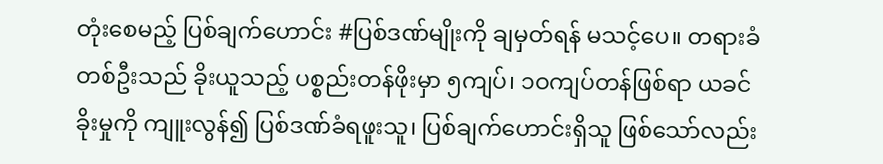တုံးစေမည့် ပြစ်ချက်ဟောင်း #ပြစ်ဒဏ်မျိုးကို ချမှတ်ရန် မသင့်ပေ။ တရားခံတစ်ဦးသည် ခိုးယူသည့် ပစ္စည်းတန်ဖိုးမှာ ၅ကျပ်၊ ၁ဝကျပ်တန်ဖြစ်ရာ ယခင်ခိုးမှုကို ကျူးလွန်၍ ပြစ်ဒဏ်ခံရဖူးသူ၊ ပြစ်ချက်ဟောင်းရှိသူ ဖြစ်သော်လည်း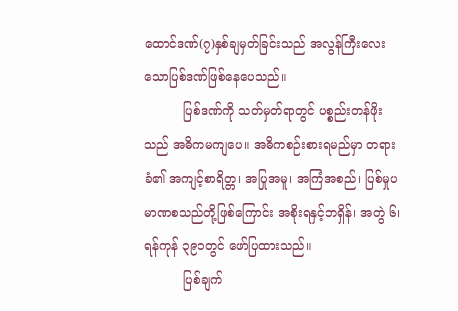ထောင်ဒဏ်(၇)နှစ်ချမှတ်ခြင်းသည် အလွန်ကြီးလေးသောပြစ်ဒဏ်ဖြစ်နေပေသည်။
          ပြစ်ဒဏ်ကို သတ်မှတ်ရာတွင် ပစ္စည်းတန်ဖိုးသည် အဓိကမကျပေ။ အဓိကစဉ်းစားရမည်မှာ တရားခံ၏ အကျင့်စာရိတ္တ၊ အပြုအမူ၊ အကြံအစည်၊ ပြစ်မှုပမာဏစသည်တို့ဖြစ်ကြောင်း အစိုးရနှင့်ဘရှိန်၊ အတွဲ ၆၊ ရန်ကုန် ၃၉၁တွင် ဖော်ပြထားသည်။
          ပြစ်ချက်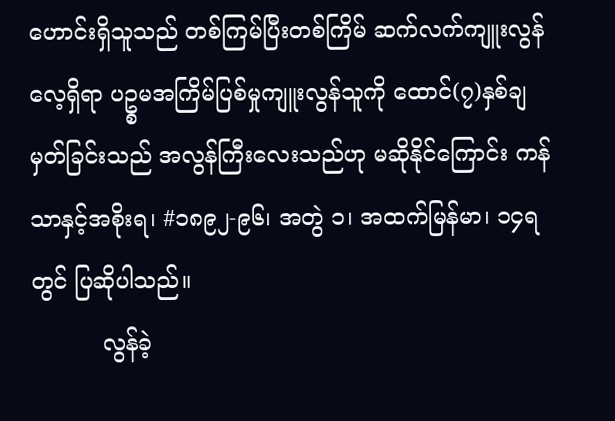ဟောင်းရှိသူသည် တစ်ကြမ်ပြီးတစ်ကြိမ် ဆက်လက်ကျူးလွန်လေ့ရှိရာ ပဥ္စမအကြိမ်ပြစ်မှုကျူးလွန်သူကို ထောင်(၇)နှစ်ချမှတ်ခြင်းသည် အလွန်ကြီးလေးသည်ဟု မဆိုနိုင်ကြောင်း ကန်သာနှင့်အစိုးရ၊ #၁၈၉၂-၉၆၊ အတွဲ ၁၊ အထက်မြန်မာ၊ ၁၄ရတွင် ပြဆိုပါသည်။
          လွန်ခဲ့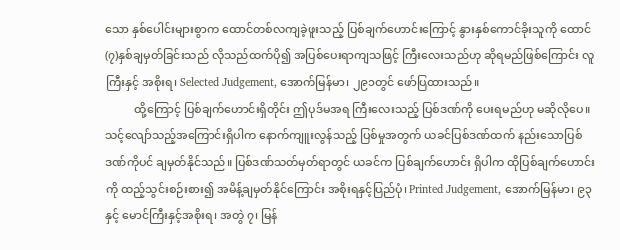သော နှစ်ပေါင်းများစွာက ထောင်တစ်လကျခဲ့ဖူးသည့် ပြစ်ချက်ဟောင်းကြောင့် နွားနှစ်ကောင်ခိုးသူကို ထောင်(၇)နှစ်ချမှတ်ခြင်းသည် လိုသည်ထက်ပို၍ အပြစ်ပေးရာကျသဖြင့် ကြီးလေးသည်ဟု ဆိုရမည်ဖြစ်ကြောင်း လူကြီးနှင့် အစိုးရ၊ Selected Judgement, အောက်မြန်မာ၊ ၂၉၁တွင် ဖော်ပြထားသည်။
          ထို့ကြောင့် ပြစ်ချက်ဟောင်းရှိတိုင်း ဤပုဒ်မအရ ကြီးလေးသည့် ပြစ်ဒဏ်ကို ပေးရမည်ဟု မဆိုလိုပေ။ သင့်လျော်သည့်အကြောင်းရှိပါက နောက်ကျူးလွန်သည့် ပြစ်မှုအတွက် ယခင်ပြစ်ဒဏ်ထက် နည်းသောပြစ်ဒဏ်ကိုပင် ချမှတ်နိုင်သည်။ ပြစ်ဒဏ်သတ်မှတ်ရာတွင် ယခင်က ပြစ်ချက်ဟောင်း ရှိပါက ထိုပြစ်ချက်ဟောင်းကို ထည့်သွင်းစဉ်းစား၍ အမိန့်ချမှတ်နိုင်ကြောင်း အစိုးရနှင့်ပြည်ပုံ၊ Printed Judgement, အောက်မြန်မာ၊ ၉၃ နှင့် မောင်ကြီးနှင့်အစိုးရ၊ အတွဲ ၇၊ မြန်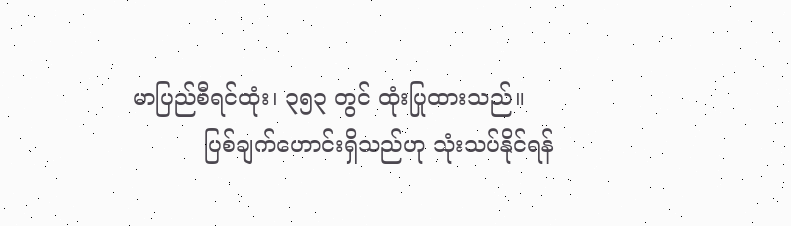မာပြည်စီရင်ထုံး၊ ၃၅၃ တွင် ထုံးပြုထားသည်။
          ပြစ်ချက်ဟောင်းရှိသည်ဟု သုံးသပ်နိုင်ရန်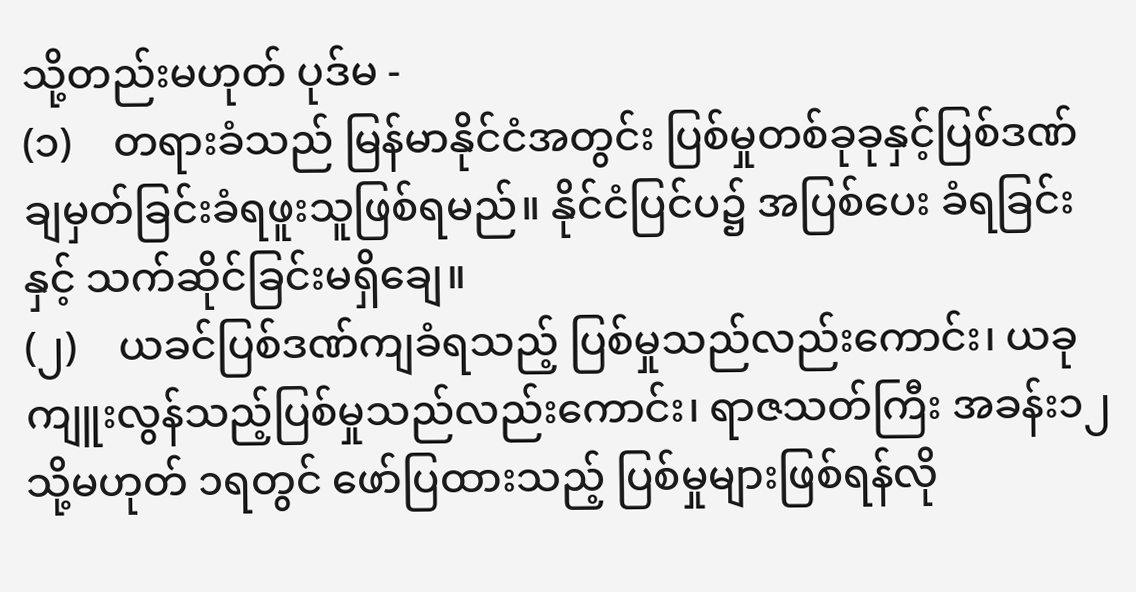သို့တည်းမဟုတ် ပုဒ်မ -
(၁)    တရားခံသည် မြန်မာနိုင်ငံအတွင်း ပြစ်မှုတစ်ခုခုနှင့်ပြစ်ဒဏ်ချမှတ်ခြင်းခံရဖူးသူဖြစ်ရမည်။ နိုင်ငံပြင်ပ၌ အပြစ်ပေး ခံရခြင်းနှင့် သက်ဆိုင်ခြင်းမရှိချေ။
(၂)    ယခင်ပြစ်ဒဏ်ကျခံရသည့် ပြစ်မှုသည်လည်းကောင်း၊ ယခုကျူးလွန်သည့်ပြစ်မှုသည်လည်းကောင်း၊ ရာဇသတ်ကြီး အခန်း၁၂ သို့မဟုတ် ၁ရတွင် ဖော်ပြထားသည့် ပြစ်မှုများဖြစ်ရန်လို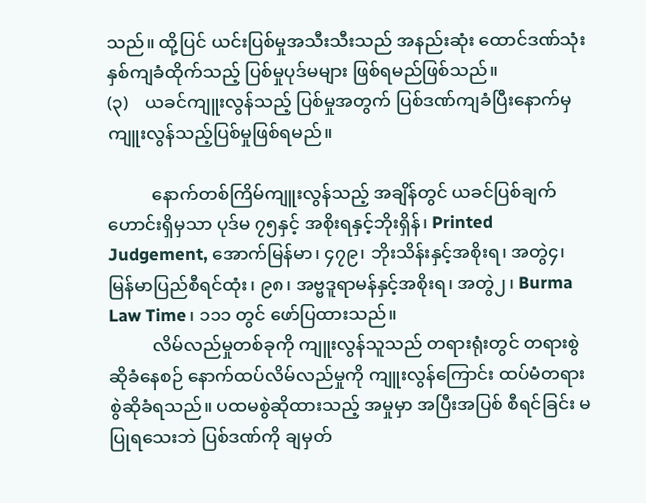သည်။ ထို့ပြင် ယင်းပြစ်မှုအသီးသီးသည် အနည်းဆုံး ထောင်ဒဏ်သုံးနှစ်ကျခံထိုက်သည့် ပြစ်မှုပုဒ်မများ ဖြစ်ရမည်ဖြစ်သည်။
(၃)    ယခင်ကျူးလွန်သည့် ပြစ်မှုအတွက် ပြစ်ဒဏ်ကျခံပြီးနောက်မှ ကျူးလွန်သည့်ပြစ်မှုဖြစ်ရမည်။

          နောက်တစ်ကြိမ်ကျူးလွန်သည့် အချိန်တွင် ယခင်ပြစ်ချက်ဟောင်းရှိမှသာ ပုဒ်မ ၇၅နှင့် အစိုးရနှင့်ဘိုးရှိန်၊ Printed Judgement, အောက်မြန်မာ၊ ၄၇၉၊ ဘိုးသိန်းနှင့်အစိုးရ၊ အတွဲ၄၊ မြန်မာပြည်စီရင်ထုံး၊ ၉၈၊ အဗ္ဗဒူရာမန်နှင့်အစိုးရ၊ အတွဲ၂၊ Burma Law Time၊ ၁၁၁ တွင် ဖော်ပြထားသည်။
          လိမ်လည်မှုတစ်ခုကို ကျူးလွန်သူသည် တရားရုံးတွင် တရားစွဲဆိုခံနေစဉ် နောက်ထပ်လိမ်လည်မှုကို ကျူးလွန်ကြောင်း ထပ်မံတရားစွဲဆိုခံရသည်။ ပထမစွဲဆိုထားသည့် အမှုမှာ အပြီးအပြစ် စီရင်ခြင်း မပြုရသေးဘဲ ပြစ်ဒဏ်ကို ချမှတ်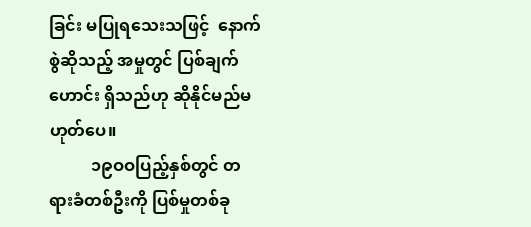ခြင်း မပြုရသေးသဖြင့်  နောက်စွဲဆိုသည့် အမှုတွင် ပြစ်ချက်ဟောင်း ရှိသည်ဟု ဆိုနိုင်မည်မဟုတ်ပေ။
          ၁၉ဝဝပြည့်နှစ်တွင် တရားခံတစ်ဦးကို ပြစ်မှုတစ်ခု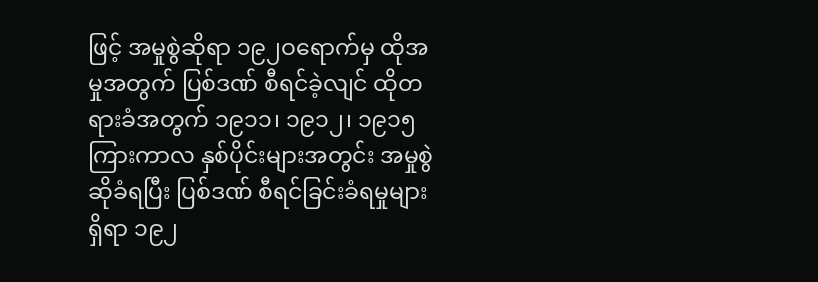ဖြင့် အမှုစွဲဆိုရာ ၁၉၂ဝရောက်မှ ထိုအမှုအတွက် ပြစ်ဒဏ် စီရင်ခဲ့လျင် ထိုတရားခံအတွက် ၁၉၁၁၊ ၁၉၁၂၊ ၁၉၁၅ ကြားကာလ နှစ်ပိုင်းများအတွင်း အမှုစွဲဆိုခံရပြီး ပြစ်ဒဏ် စီရင်ခြင်းခံရမှုများရှိရာ ၁၉၂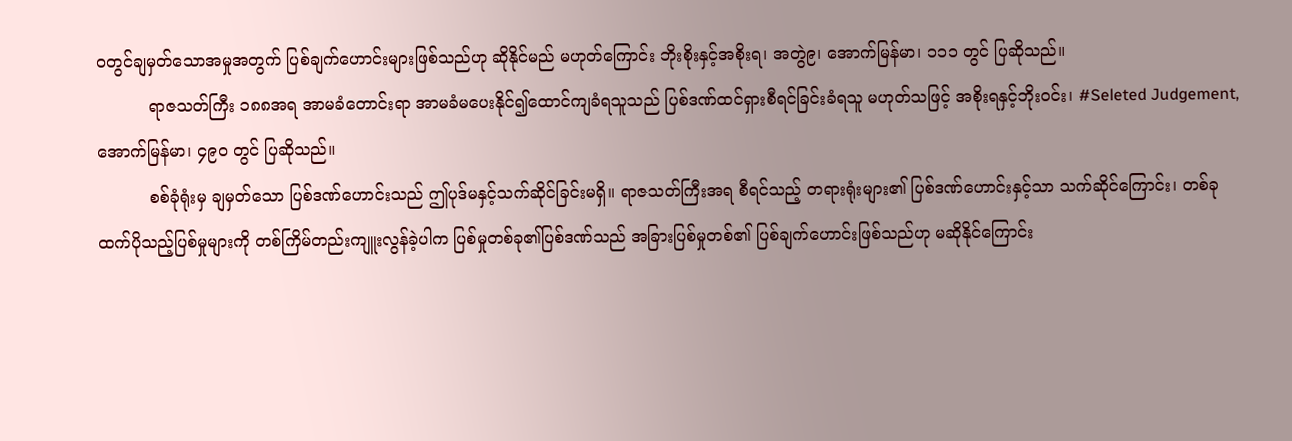ဝတွင်ချမှတ်သောအမှုအတွက် ပြစ်ချက်ဟောင်းများဖြစ်သည်ဟု ဆိုနိုင်မည် မဟုတ်ကြောင်း ဘိုးစိုးနှင့်အစိုးရ၊ အတွဲ၉၊ အောက်မြန်မာ၊ ၁၁၁ တွင် ပြဆိုသည်။
          ရာဇသတ်ကြီး ၁၈၈အရ အာမခံတောင်းရာ အာမခံမပေးနိုင်၍ထောင်ကျခံရသူသည် ပြစ်ဒဏ်ထင်ရှားစီရင်ခြင်းခံရသူ မဟုတ်သဖြင့် အစိုးရနှင့်ဘိုးဝင်း၊ #Seleted Judgement, အောက်မြန်မာ၊ ၄၉၀ တွင် ပြဆိုသည်။
          စစ်ခုံရုံးမှ ချမှတ်သော ပြစ်ဒဏ်ဟောင်းသည် ဤပုဒ်မနှင့်သက်ဆိုင်ခြင်းမရှိ။ ရာဇသတ်ကြီးအရ စီရင်သည့် တရားရုံးများ၏ ပြစ်ဒဏ်ဟောင်းနှင့်သာ သက်ဆိုင်ကြောင်း၊ တစ်ခုထက်ပိုသည့်ပြစ်မှုများကို တစ်ကြိမ်တည်းကျူးလွန်ခဲ့ပါက ပြစ်မှုတစ်ခု၏ပြစ်ဒဏ်သည် အခြားပြစ်မှုတစ်၏ ပြစ်ချက်ဟောင်းဖြစ်သည်ဟု မဆိုနိုင်ကြောင်း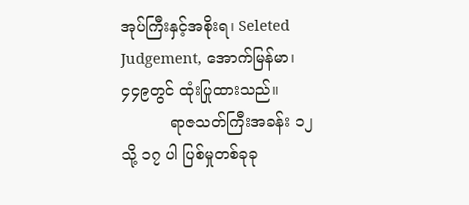အုပ်ကြီးနှင့်အစိုးရ၊ Seleted Judgement, အောက်မြန်မာ၊ ၄၄၉တွင် ထုံးပြုထားသည်။
          ရာဇသတ်ကြီးအခန်း ၁၂ သို့ ၁၇ ပါ ပြစ်မှုတစ်ခုခု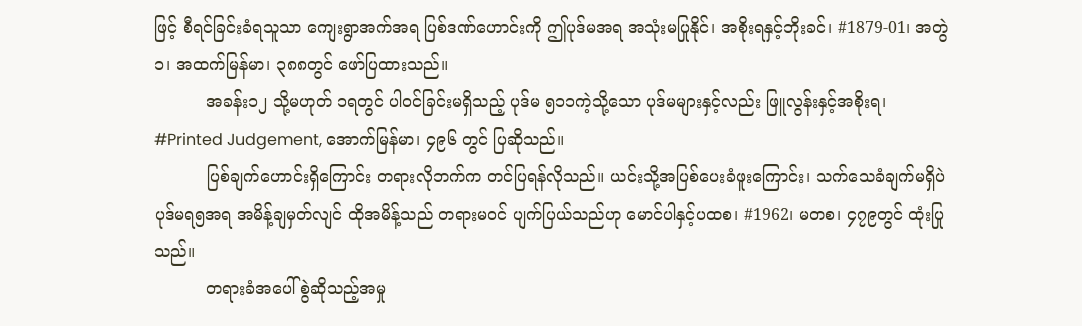ဖြင့် စီရင်ခြင်းခံရသူသာ ကျေးရွာအက်အရ ပြစ်ဒဏ်ဟောင်းကို ဤပုဒ်မအရ အသုံးမပြုနိုင်၊ အစိုးရနှင့်ဘိုးခင်၊ #1879-01၊ အတွဲ ၁၊ အထက်မြန်မာ၊ ၃၈၈တွင် ဖော်ပြထားသည်။
          အခန်း၁၂ သို့မဟုတ် ၁ရတွင် ပါဝင်ခြင်းမရှိသည့် ပုဒ်မ ၅၁၁ကဲ့သို့သော ပုဒ်မများနှင့်လည်း ဖြူလွန်းနှင့်အစိုးရ၊ #Printed Judgement, အောက်မြန်မာ၊ ၄၉၆ တွင် ပြဆိုသည်။
          ပြစ်ချက်ဟောင်းရှိကြောင်း တရားလိုဘက်က တင်ပြရန်လိုသည်။ ယင်းသို့အပြစ်ပေးခံဖူးကြောင်း၊ သက်သေခံချက်မရှိပဲ ပုဒ်မရ၅အရ အမိန့်ချမှတ်လျင် ထိုအမိန့်သည် တရားမဝင် ပျက်ပြယ်သည်ဟု မောင်ပါနှင့်ပထစ၊ #1962၊ မတစ၊ ၄၇၉တွင် ထုံးပြုသည်။
          တရားခံအပေါ် စွဲဆိုသည့်အမှု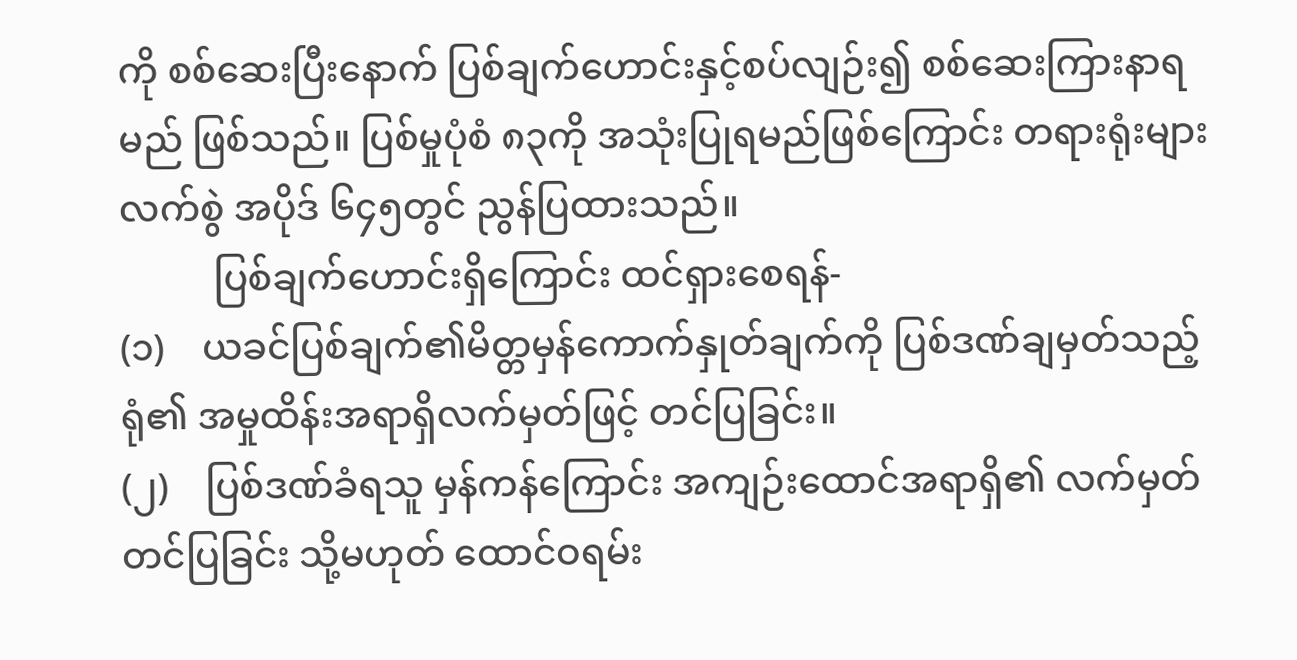ကို စစ်ဆေးပြီးနောက် ပြစ်ချက်ဟောင်းနှင့်စပ်လျဉ်း၍ စစ်ဆေးကြားနာရမည် ဖြစ်သည်။ ပြစ်မှုပုံစံ ၈၃ကို အသုံးပြုရမည်ဖြစ်ကြောင်း တရားရုံးများလက်စွဲ အပိုဒ် ၆၄၅တွင် ညွန်ပြထားသည်။
          ပြစ်ချက်ဟောင်းရှိကြောင်း ထင်ရှားစေရန်-
(၁)    ယခင်ပြစ်ချက်၏မိတ္တမှန်ကောက်နှုတ်ချက်ကို ပြစ်ဒဏ်ချမှတ်သည့်ရုံ၏ အမှုထိန်းအရာရှိလက်မှတ်ဖြင့် တင်ပြခြင်း။
(၂)    ပြစ်ဒဏ်ခံရသူ မှန်ကန်ကြောင်း အကျဉ်းထောင်အရာရှိ၏ လက်မှတ်တင်ပြခြင်း သို့မဟုတ် ထောင်ဝရမ်း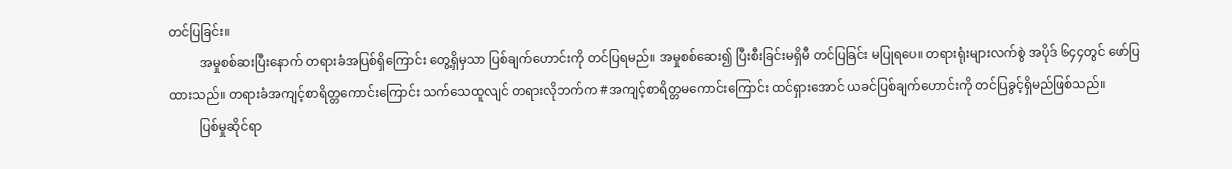တင်ပြခြင်း။
          အမှုစစ်ဆးပြီးနောက် တရားခံအပြစ်ရှိကြောင်း တွေ့ရှိမှသာ ပြစ်ချက်ဟောင်းကို တင်ပြရမည်။ အမှုစစ်ဆေး၍ ပြီးစီးခြင်းမရှိမီ တင်ပြခြင်း မပြုရပေ။ တရားရုံးများလက်စွဲ အပိုဒ် ၆၄၄တွင် ဖော်ပြထားသည်။ တရားခံအကျင့်စာရိတ္တကောင်းကြောင်း သက်သေထူလျင် တရားလိုဘက်က #အကျင့်စာရိတ္တမကောင်းကြောင်း ထင်ရှားအောင် ယခင်ပြစ်ချက်ဟောင်းကို တင်ပြခွင့်ရှိမည်ဖြစ်သည်။
          ပြစ်မှုဆိုင်ရာ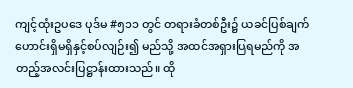ကျင့်ထုံးဥပဒေ ပုဒ်မ #၅၁၁ တွင် တရားခံတစ်ဦး၌ ယခင်ပြစ်ချက်ဟောင်းရှိမရှိနှင့်စပ်လျဉ်း၍ မည်သို့ အထင်အရှားပြရမည်ကို အတည့်အလင်းပြဋ္ဌာန်းထားသည်။ ထို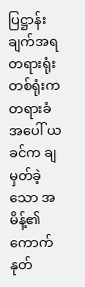ပြဋ္ဌာန်းချက်အရ တရားရုံးတစ်ရုံးက တရားခံအပေါ် ယခင်က ချမှတ်ခဲ့သော အမိန့်၏ ကောက်နုတ်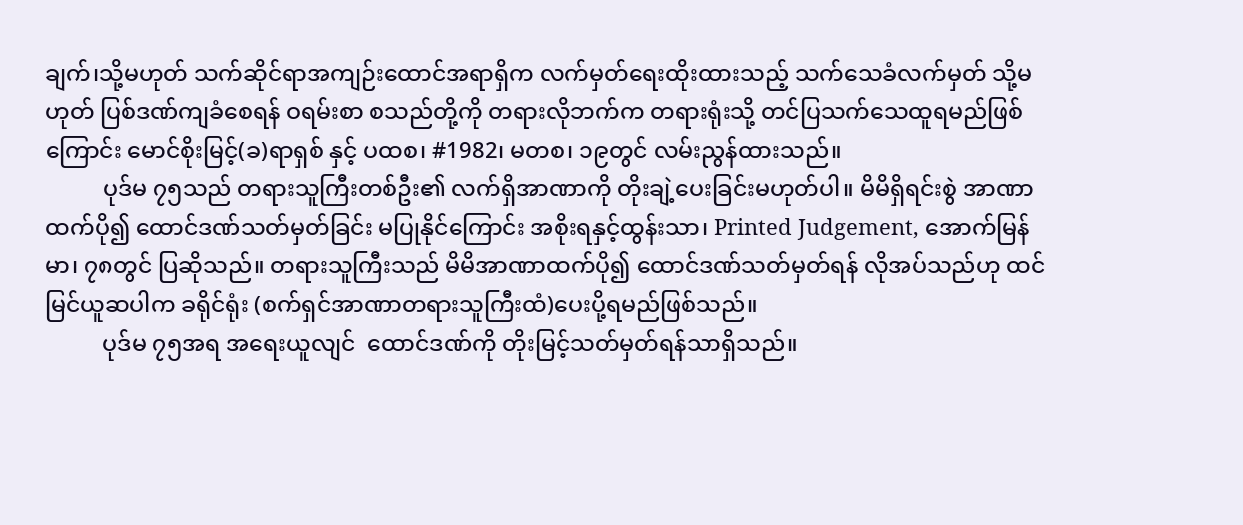ချက်၊သို့မဟုတ် သက်ဆိုင်ရာအကျဉ်းထောင်အရာရှိက လက်မှတ်ရေးထိုးထားသည့် သက်သေခံလက်မှတ် သို့မဟုတ် ပြစ်ဒဏ်ကျခံစေရန် ဝရမ်းစာ စသည်တို့ကို တရားလိုဘက်က တရားရုံးသို့ တင်ပြသက်သေထူရမည်ဖြစ်ကြောင်း မောင်စိုးမြင့်(ခ)ရာရှစ် နှင့် ပထစ၊ #1982၊ မတစ၊ ၁၉တွင် လမ်းညွန်ထားသည်။
          ပုဒ်မ ၇၅သည် တရားသူကြီးတစ်ဦး၏ လက်ရှိအာဏာကို တိုးချဲ့ပေးခြင်းမဟုတ်ပါ။ မိမိရှိရင်းစွဲ အာဏာထက်ပို၍ ထောင်ဒဏ်သတ်မှတ်ခြင်း မပြုနိုင်ကြောင်း အစိုးရနှင့်ထွန်းသာ၊ Printed Judgement, အောက်မြန်မာ၊ ၇၈တွင် ပြဆိုသည်။ တရားသူကြီးသည် မိမိအာဏာထက်ပို၍ ထောင်ဒဏ်သတ်မှတ်ရန် လိုအပ်သည်ဟု ထင်မြင်ယူဆပါက ခရိုင်ရုံး (စက်ရှင်အာဏာတရားသူကြီးထံ)ပေးပို့ရမည်ဖြစ်သည်။
          ပုဒ်မ ၇၅အရ အရေးယူလျင်  ထောင်ဒဏ်ကို တိုးမြင့်သတ်မှတ်ရန်သာရှိသည်။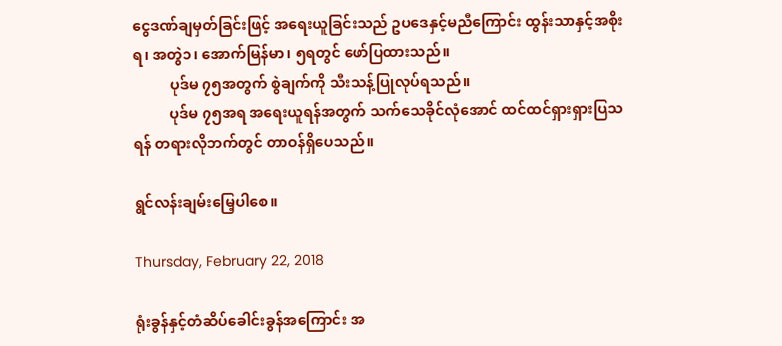ငွေဒဏ်ချမှတ်ခြင်းဖြင့် အရေးယူခြင်းသည် ဥပဒေနှင့်မညီကြောင်း ထွန်းသာနှင့်အစိုးရ၊ အတွဲ၁၊ အောက်မြန်မာ၊ ၅ရတွင် ဖော်ပြထားသည်။
          ပုဒ်မ ၇၅အတွက် စွဲချက်ကို သီးသန့်ပြုလုပ်ရသည်။
          ပုဒ်မ ၇၅အရ အရေးယူရန်အတွက် သက်သေခိုင်လုံအောင် ထင်ထင်ရှားရှားပြသရန် တရားလိုဘက်တွင် တာဝန်ရှိပေသည်။

ရွင်လန်းချမ်းမြေ့ပါစေ။

Thursday, February 22, 2018

ရုံးခွန်နှင့်တံဆိပ်ခေါင်းခွန်အကြောင်း အ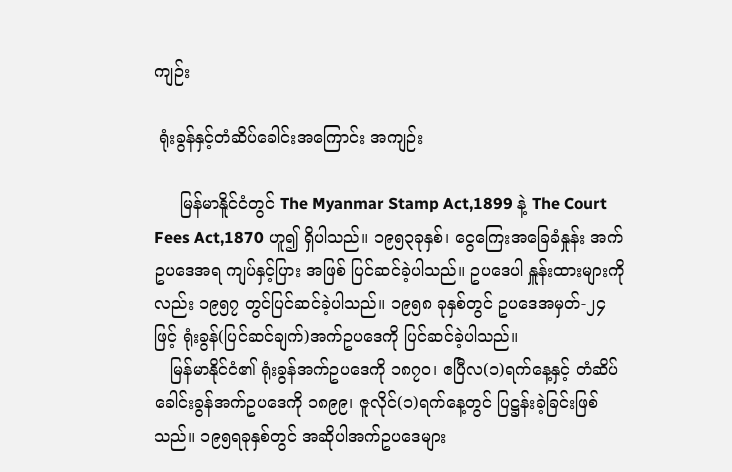ကျဉ်း

 ရုံးခွန်နှင့်တံဆိပ်ခေါင်းအကြောင်း အကျဉ်း

     မြန်မာနိူင်ငံတွင် The Myanmar Stamp Act,1899 နဲ့ The Court Fees Act,1870 ဟူ၍ ရှိပါသည်။ ၁၉၅၃ခုနှစ်၊ ငွေကြေးအခြေခံနှုန်း အက်ဥပဒေအရ ကျပ်နှင့်ပြား အဖြစ် ပြင်ဆင်ခဲ့ပါသည်။ ဥပဒေပါ နှူန်းထားများကိုလည်း ၁၉၅၇ တွင်ပြင်ဆင်ခဲ့ပါသည်။ ၁၉၅၈ ခုနှစ်တွင် ဥပဒေအမှတ်-၂၄ ဖြင့် ရုံးခွန်(ပြင်ဆင်ချက်)အက်ဥပဒေကို ပြင်ဆင်ခဲ့ပါသည်။
   မြန်မာနိုင်ငံ၏ ရုံးခွန်အက်ဥပဒေကို ၁၈၇၀၊ ဧပြီလ(၁)ရက်နေ့နှင့် တံဆိပ်ခေါင်းခွန်အက်ဥပဒေကို ၁၈၉၉၊ ဇူလိုင်(၁)ရက်နေ့တွင် ပြဋ္ဌန်းခဲ့ခြင်းဖြစ်သည်။ ၁၉၅ရခုနှစ်တွင် အဆိုပါအက်ဥပဒေများ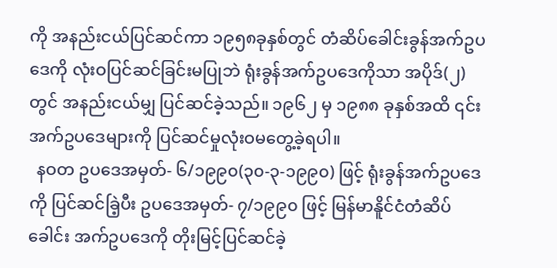ကို အနည်းငယ်ပြင်ဆင်ကာ ၁၉၅၈ခုနှစ်တွင် တံဆိပ်ခေါင်းခွန်အက်ဥပဒေကို လုံးဝပြင်ဆင်ခြင်းမပြုဘဲ ရုံးခွန်အက်ဥပဒေကိုသာ အပိုဒ်(၂)တွင် အနည်းငယ်မျှ ပြင်ဆင်ခဲ့သည်။ ၁၉၆၂ မှ ၁၉၈၈ ခုနှစ်အထိ ၎င်းအက်ဥပဒေများကို ပြင်ဆင်မှုလုံးဝမတွေ့ခဲ့ရပါ။
  နဝတ ဥပဒေအမှတ်- ၆/၁၉၉၀(၃၀-၃-၁၉၉၀) ဖြင့် ရုံးခွန်အက်ဥပဒေကို ပြင်ဆင်ခြဲ့ပီး ဥပဒေအမှတ်- ၇/၁၉၉၀ ဖြင့် မြန်မာနိူင်ငံတံဆိပ်ခေါင်း အက်ဥပဒေကို တိုးမြင့်ပြင်ဆင်ခဲ့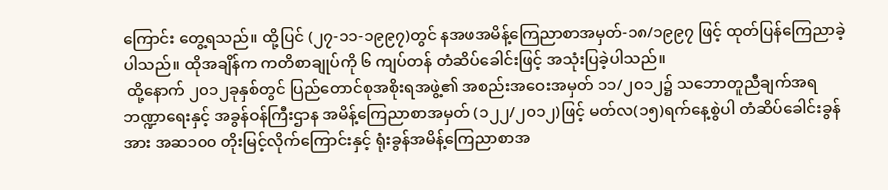ကြောင်း တွေ့ရသည်။ ထို့ပြင် (၂၇-၁၁-၁၉၉၇)တွင် နအဖအမိန့်ကြေညာစာအမှတ်-၁၈/၁၉၉၇ ဖြင့် ထုတ်ပြန်ကြေညာခဲ့ပါသည်။ ထိုအချိန်က ကတိစာချုပ်ကို ၆ ကျပ်တန် တံဆိပ်ခေါင်းဖြင့် အသုံးပြခဲ့ပါသည်။
 ထို့နောက် ၂၀၁၂ခုနှစ်တွင် ပြည်တောင်စုအစိုးရအဖွဲ့၏ အစည်းအဝေးအမှတ် ၁၁/၂၀၁၂၌ သဘောတူညီချက်အရ ဘဏ္ဍာရေးနှင့် အခွန်ဝန်ကြီးဌာန အမိန့်ကြေညာစာအမှတ် (၁၂၂/၂၀၁၂)ဖြင့် မတ်လ(၁၅)ရက်နေ့စွဲပါ တံဆိပ်ခေါင်းခွန်အား အဆ၁၀၀ တိုးမြင့်လိုက်ကြောင်းနှင့် ရုံးခွန်အမိန့်ကြေညာစာအ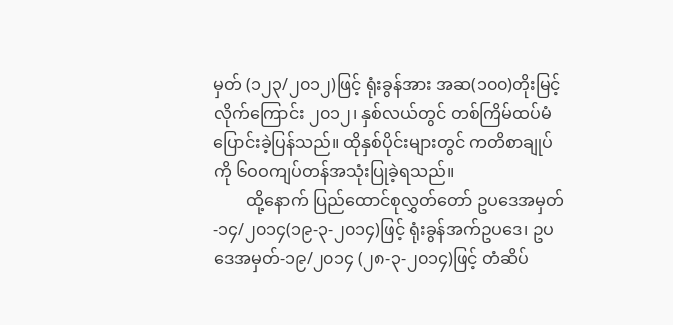မှတ် (၁၂၃/၂၀၁၂)ဖြင့် ရုံးခွန်အား အဆ(၁၀၀)တိုးမြင့်လိုက်ကြောင်း ၂၀၁၂၊ နှစ်လယ်တွင် တစ်ကြိမ်ထပ်မံ ပြောင်းခဲ့ပြန်သည်။ ထိုနှစ်ပိုင်းများတွင် ကတိစာချုပ်ကို ၆ဝဝကျပ်တန်အသုံးပြုခဲ့ရသည်။
        ထို့နောက် ပြည်ထောင်စုလွှတ်တော် ဥပဒေအမှတ်-၁၄/၂၀၁၄(၁၉-၃-၂၀၁၄)ဖြင့် ရုံးခွန်အက်ဥပဒေ၊ ဥပဒေအမှတ်-၁၉/၂၀၁၄ (၂၈-၃-၂၀၁၄)ဖြင့် တံဆိပ်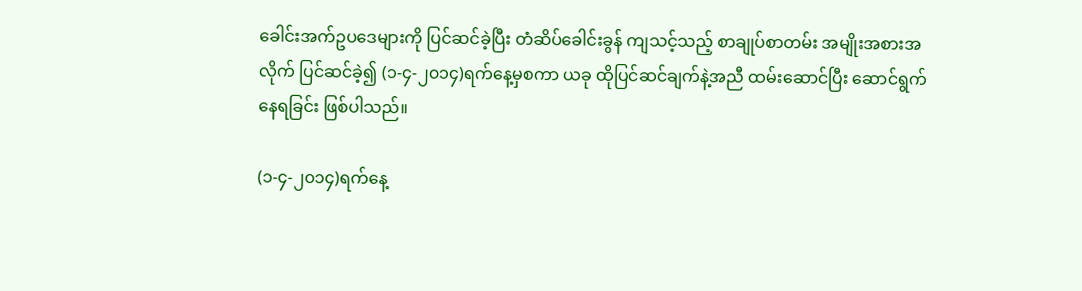ခေါင်းအက်ဥပဒေများကို ပြင်ဆင်ခဲ့ပြီး တံဆိပ်ခေါင်းခွန် ကျသင့်သည့် စာချုပ်စာတမ်း အမျိုးအစားအလိုက် ပြင်ဆင်ခဲ့၍ (၁-၄-၂၀၁၄)ရက်နေ့မှစကာ ယခု ထိုပြင်ဆင်ချက်နဲ့အညီ ထမ်းဆောင်ပြီး ဆောင်ရွက်နေရခြင်း ဖြစ်ပါသည်။

(၁-၄-၂၀၁၄)ရက်နေ့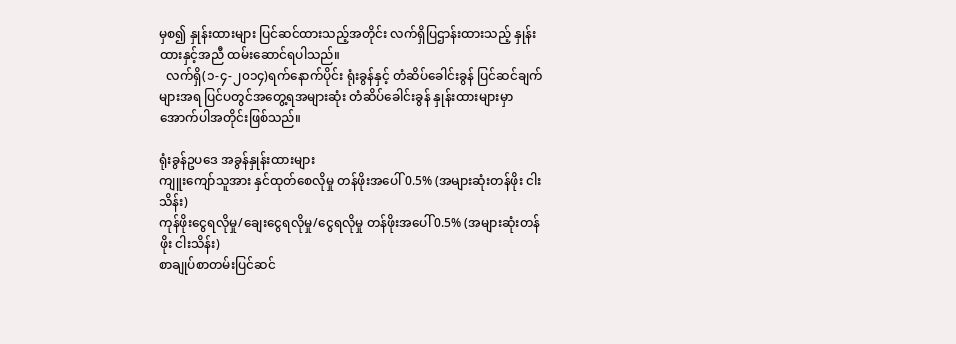မှစ၍ နှုန်းထားများ ပြင်ဆင်ထားသည့်အတိုင်း လက်ရှိပြဌာန်းထားသည့် နှုန်းထားနှင့်အညီ ထမ်းဆောင်ရပါသည်။
  လက်ရှိ(၁-၄-၂၀၁၄)ရက်နောက်ပိုင်း ရုံးခွန်နှင့် တံဆိပ်ခေါင်းခွန် ပြင်ဆင်ချက်များအရ ပြင်ပတွင်အတွေ့ရအများဆုံး တံဆိပ်ခေါင်းခွန် နှုန်းထားများမှာ အောက်ပါအတိုင်းဖြစ်သည်။

ရုံးခွန်ဥပဒေ အခွန်နှုန်းထားများ
ကျူးကျော်သူအား နှင်ထုတ်စေလိုမှု တန်ဖိုးအပေါ် 0.5% (အများဆုံးတန်ဖိုး ငါးသိန်း)
ကုန်ဖိုးငွေရလိုမှု/ချေးငွေရလိုမှု/ငွေရလိုမှု တန်ဖိုးအပေါ် 0.5% (အများဆုံးတန်ဖိုး ငါးသိန်း)
စာချုပ်စာတမ်းပြင်ဆင်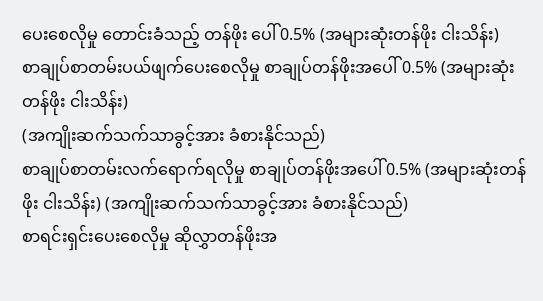ပေးစေလိုမှု တောင်းခံသည့် တန်ဖိုး ပေါ် 0.5% (အများဆုံးတန်ဖိုး ငါးသိန်း)
စာချုပ်စာတမ်းပယ်ဖျက်ပေးစေလိုမှု စာချုပ်တန်ဖိုးအပေါ် 0.5% (အများဆုံးတန်ဖိုး ငါးသိန်း)
(အကျိုးဆက်သက်သာခွင့်အား ခံစားနိုင်သည်)
စာချုပ်စာတမ်းလက်ရောက်ရလိုမှု စာချုပ်တန်ဖိုးအပေါ် 0.5% (အများဆုံးတန်ဖိုး ငါးသိန်း) (အကျိုးဆက်သက်သာခွင့်အား ခံစားနိုင်သည်)
စာရင်းရှင်းပေးစေလိုမှု ဆိုလွှာတန်ဖိုးအ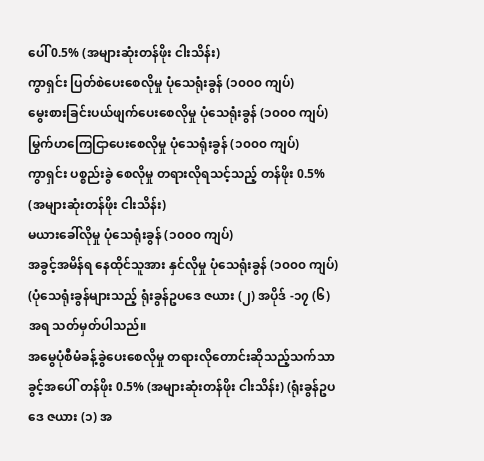ပေါ် 0.5% (အများဆုံးတန်ဖိုး ငါးသိန်း)
ကွာရှင်း ပြတ်စဲပေးစေလိုမှု ပုံသေရုံးခွန် (၁၀၀၀ ကျပ်)
မွေးစားခြင်းပယ်ဖျက်ပေးစေလိုမှု ပုံသေရုံးခွန် (၁၀၀၀ ကျပ်)
မြွက်ဟကြေငြာပေးစေလိုမှု ပုံသေရုံးခွန် (၁၀၀၀ ကျပ်)
ကွာရှင်း ပစ္စည်းခွဲ စေလိုမှု တရားလိုရသင့်သည့် တန်ဖိုး 0.5% (အများဆုံးတန်ဖိုး ငါးသိန်း)
မယားခေါ်လိုမှု ပုံသေရုံးခွန် (၁၀၀၀ ကျပ်)
အခွင့်အမိန်ရ နေထိုင်သူအား နှင်လိုမှု ပုံသေရုံးခွန် (၁၀၀၀ ကျပ်) (ပုံသေရုံးခွန်များသည့် ရုံးခွန်ဥပဒေ ဇယား (၂) အပိုဒ် -၁၇ (၆) အရ သတ်မှတ်ပါသည်။
အမွေပုံစီမံခန့်ခွဲပေးစေလိုမှု တရားလိုတောင်းဆိုသည့်သက်သာခွင့်အပေါ် တန်ဖိုး 0.5% (အများဆုံးတန်ဖိုး ငါးသိန်း) (ရုံးခွန်ဥပဒေ ဇယား (၁) အ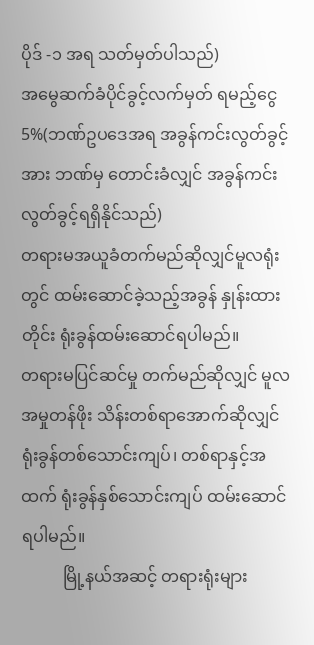ပိုဒ် -၁ အရ သတ်မှတ်ပါသည်)
အမွေဆက်ခံပိုင်ခွင့်လက်မှတ် ရမည့်ငွေ 5%(ဘဏ်ဥပဒေအရ အခွန်ကင်းလွတ်ခွင့် အား ဘဏ်မှ တောင်းခံလျှင် အခွန်ကင်းလွတ်ခွင့်ရရှိနိုင်သည်)
တရားမအယူခံတက်မည်ဆိုလျှင်မူလရုံးတွင် ထမ်းဆောင်ခဲ့သည့်အခွန် နှုန်းထားတိုင်း ရုံးခွန်ထမ်းဆောင်ရပါမည်။
တရားမပြင်ဆင်မှု တက်မည်ဆိုလျှင် မူလအမှုတန်ဖိုး သိန်းတစ်ရာအောက်ဆိုလျှင် ရုံးခွန်တစ်သောင်းကျပ်၊ တစ်ရာနှင့်အထက် ရုံးခွန်နှစ်သောင်းကျပ် ထမ်းဆောင်ရပါမည်။
          မြို့နယ်အဆင့် တရားရုံးများ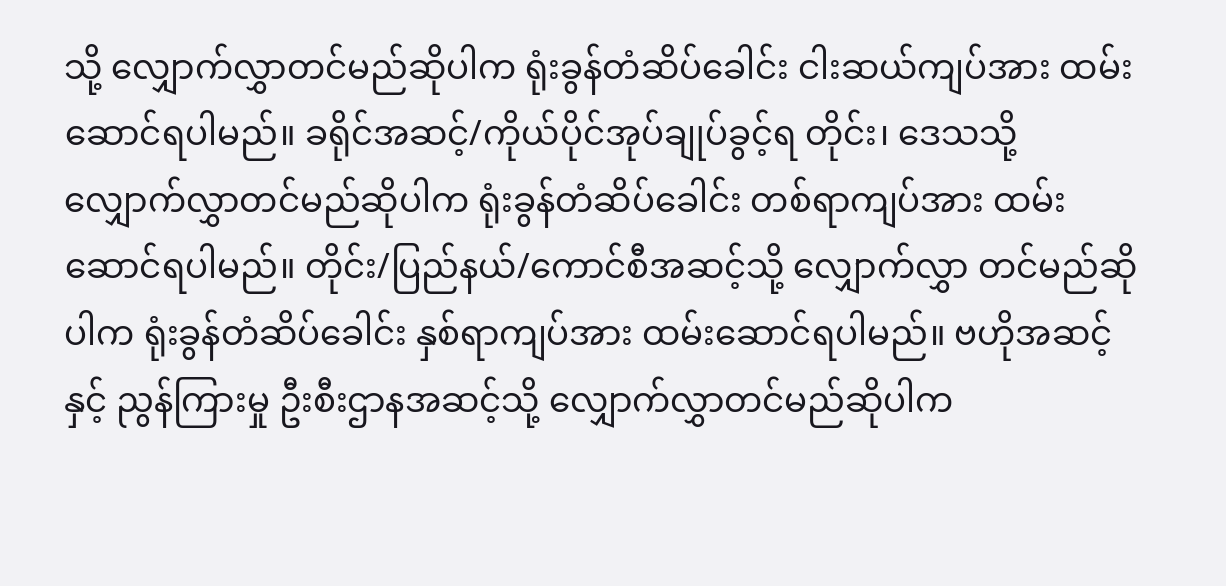သို့ လျှောက်လွှာတင်မည်ဆိုပါက ရုံးခွန်တံဆိပ်ခေါင်း ငါးဆယ်ကျပ်အား ထမ်းဆောင်ရပါမည်။ ခရိုင်အဆင့်/ကိုယ်ပိုင်အုပ်ချုပ်ခွင့်ရ တိုင်း၊ ဒေသသို့ လျှောက်လွှာတင်မည်ဆိုပါက ရုံးခွန်တံဆိပ်ခေါင်း တစ်ရာကျပ်အား ထမ်းဆောင်ရပါမည်။ တိုင်း/ပြည်နယ်/ကောင်စီအဆင့်သို့ လျှောက်လွှာ တင်မည်ဆိုပါက ရုံးခွန်တံဆိပ်ခေါင်း နှစ်ရာကျပ်အား ထမ်းဆောင်ရပါမည်။ ဗဟိုအဆင့်နှင့် ညွန်ကြားမှု ဦးစီးဌာနအဆင့်သို့ လျှောက်လွှာတင်မည်ဆိုပါက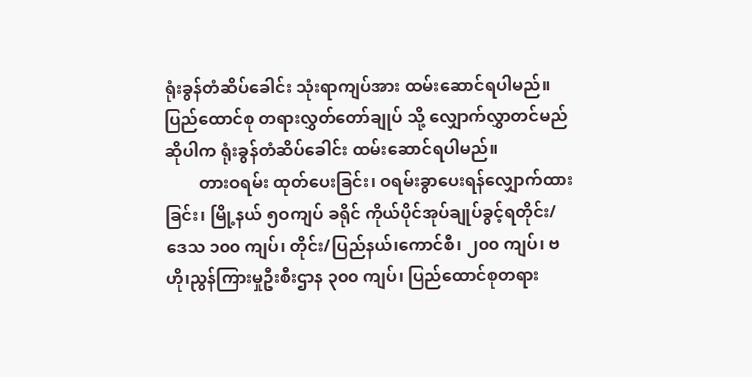ရုံးခွန်တံဆိပ်ခေါင်း သုံးရာကျပ်အား ထမ်းဆောင်ရပါမည်။ ပြည်ထောင်စု တရားလွှတ်တော်ချုပ် သို့ လျှောက်လွှာတင်မည်ဆိုပါက ရုံးခွန်တံဆိပ်ခေါင်း ထမ်းဆောင်ရပါမည်။
        တားဝရမ်း ထုတ်ပေးခြင်း၊ ဝရမ်းခွာပေးရန်လျှောက်ထားခြင်း၊ မြို့နယ် ၅ဝကျပ် ခရိုင် ကိုယ်ပိုင်အုပ်ချုပ်ခွင့်ရတိုင်း/ဒေသ ၁၀၀ ကျပ်၊ တိုင်း/ပြည်နယ်၊ကောင်စီ၊ ၂၀၀ ကျပ်၊ ဗဟို၊ညွန်ကြားမှုဦးစီးဌာန ၃၀၀ ကျပ်၊ ပြည်ထောင်စုတရား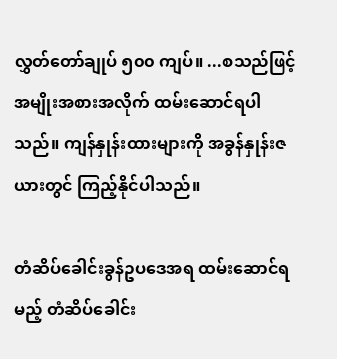လွှတ်တော်ချုပ် ၅၀၀ ကျပ်။ ...စသည်ဖြင့် အမျိုးအစားအလိုက် ထမ်းဆောင်ရပါသည်။ ကျန်နှုန်းထားများကို အခွန်နှုန်းဇယားတွင် ကြည့်နိုင်ပါသည်။

တံဆိပ်ခေါင်းခွန်ဥပဒေအရ ထမ်းဆောင်ရမည့် တံဆိပ်ခေါင်း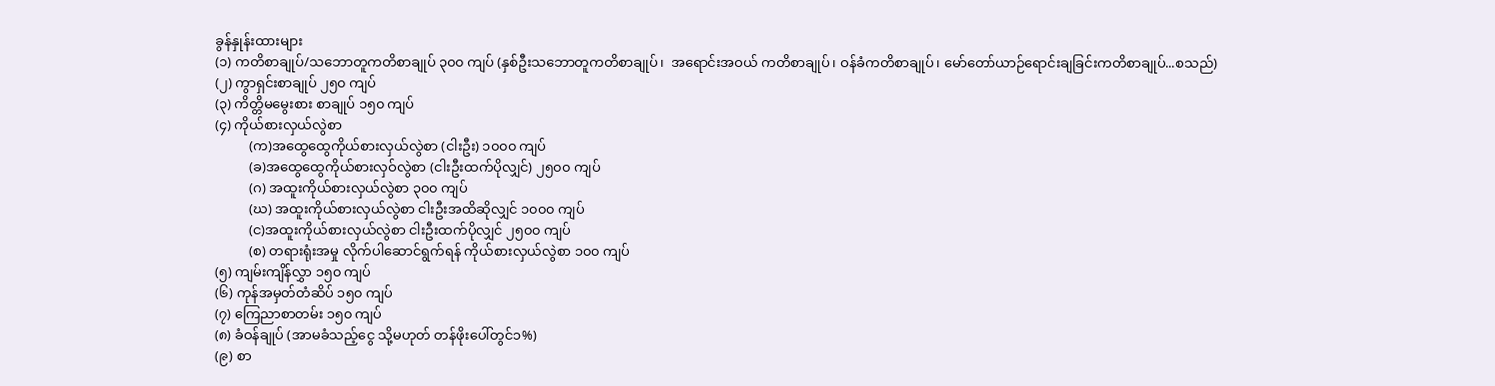ခွန်နှုန်းထားများ
(၁) ကတိစာချုပ်/သဘောတူကတိစာချုပ် ၃၀၀ ကျပ် (နှစ်ဦးသဘောတူကတိစာချုပ်၊  အရောင်းအဝယ် ကတိစာချုပ်၊ ဝန်ခံကတိစာချုပ်၊ မော်တော်ယာဉ်ရောင်းချခြင်းကတိစာချုပ်...စသည်)
(၂) ကွာရှင်းစာချုပ် ၂၅၀ ကျပ်
(၃) ကိတ္တိမမွေးစား စာချုပ် ၁၅၀ ကျပ်
(၄) ကိုယ်စားလှယ်လွဲစာ
          (က)အထွေထွေကိုယ်စားလှယ်လွဲစာ (ငါးဦး) ၁၀၀၀ ကျပ်
          (ခ)အထွေထွေကိုယ်စားလှဝ်လွဲစာ (ငါးဦးထက်ပိုလျှင်) ၂၅၀၀ ကျပ်
          (ဂ) အထူးကိုယ်စားလှယ်လွဲစာ ၃၀၀ ကျပ်
          (ဃ) အထူးကိုယ်စားလှယ်လွဲစာ ငါးဦးအထိဆိုလျှင် ၁၀၀၀ ကျပ်
          (င)အထူးကိုယ်စားလှယ်လွဲစာ ငါးဦးထက်ပိုလျှင် ၂၅၀၀ ကျပ်
          (စ) တရားရုံးအမှု လိုက်ပါဆောင်ရွက်ရန် ကိုယ်စားလှယ်လွဲစာ ၁၀၀ ကျပ်
(၅) ကျမ်းကျိန်လွှာ ၁၅၀ ကျပ်
(၆) ကုန်အမှတ်တံဆိပ် ၁၅၀ ကျပ်
(၇) ကြေညာစာတမ်း ၁၅၀ ကျပ်
(၈) ခံဝန်ချုပ် (အာမခံသည့်ငွေ သို့မဟုတ် တန်ဖိုးပေါ်တွင်၁%)
(၉) စာ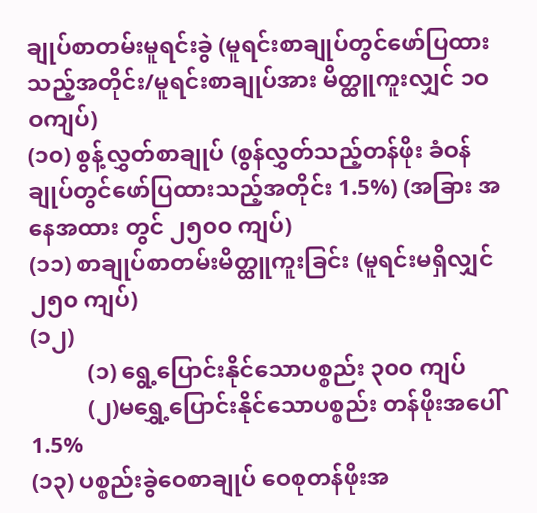ချုပ်စာတမ်းမူရင်းခွဲ (မူရင်းစာချုပ်တွင်ဖော်ပြထားသည့်အတိုင်း/မူရင်းစာချုပ်အား မိတ္ထူကူးလျှင် ၁ဝဝကျပ်)
(၁၀) စွန့်လွှတ်စာချုပ် (စွန်လွှတ်သည့်တန်ဖိုး ခံဝန်ချုပ်တွင်ဖော်ပြထားသည့်အတိုင်း 1.5%) (အခြား အနေအထား တွင် ၂၅၀၀ ကျပ်)
(၁၁) စာချုပ်စာတမ်းမိတ္ထူကူးခြင်း (မူရင်းမရှိလျှင် ၂၅၀ ကျပ်)
(၁၂)
          (၁) ရွေ့ပြောင်းနိုင်သောပစ္စည်း ၃၀၀ ကျပ်
          (၂)မရွှေ့ပြောင်းနိုင်သောပစ္စည်း တန်ဖိုးအပေါ် 1.5%
(၁၃) ပစ္စည်းခွဲဝေစာချုပ် ဝေစုတန်ဖိုးအ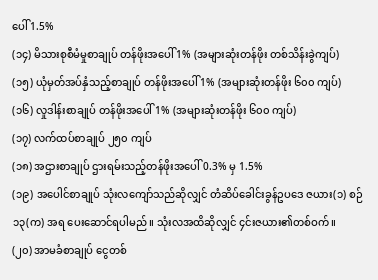ပေါ် 1.5%
(၁၄) မိသားစုစီမံမှုစာချုပ် တန်ဖိုးအပေါ် 1% (အများဆုံးတန်ဖိုး တစ်သိန်းခွဲကျပ်)
(၁၅) ယုံမှတ်အပ်နှံသည့်စာချုပ် တန်ဖိုးအပေါ် 1% (အများဆုံးတန်ဖိုး ၆၀၀ ကျပ်)
(၁၆) လှုဒါန်းစာချုပ် တန်ဖိုးအပေါ် 1% (အများဆုံးတန်ဖိုး ၆၀၀ ကျပ်)
(၁၇) လက်ထပ်စာချုပ် ၂၅၀ ကျပ်
(၁၈) အဌားစာချုပ် ဌားရမ်းသည့်တန်ဖိုးအပေါ် 0.3% မှ 1.5%
(၁၉) အပေါင်စာချုပ် သုံးလကျော်သည်ဆိုလျှင် တံဆိပ်ခေါင်းခွန်ဥပဒေ ဇယား(၁) စဉ်၁၃(က) အရ ပေးဆောင်ရပါမည်။ သုံးလအထိဆိုလျှင် ၄င်းဇယား၏တစ်ဝက်။
(၂၀) အာမခံစာချုပ် ငွေတစ်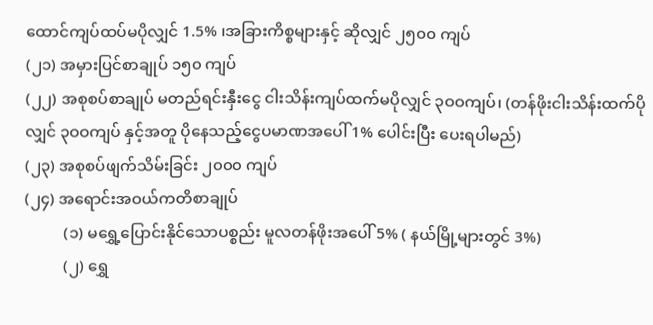ထောင်ကျပ်ထပ်မပိုလျှင် 1.5% ၊အခြားကိစ္စများနှင့် ဆိုလျှင် ၂၅၀၀ ကျပ်
(၂၁) အမှားပြင်စာချုပ် ၁၅၀ ကျပ်
(၂၂) အစုစပ်စာချုပ် မတည်ရင်းနှီးငွေ ငါးသိန်းကျပ်ထက်မပိုလျှင် ၃ဝဝကျပ်၊ (တန်ဖိုးငါးသိန်းထက်ပိုလျှင် ၃ဝဝကျပ် နှင့်အတူ ပိုနေသည့်ငွေပမာဏအပေါ် 1% ပေါင်းပြီး ပေးရပါမည်)
(၂၃) အစုစပ်ဖျက်သိမ်းခြင်း ၂၀၀၀ ကျပ်
(၂၄) အရောင်းအဝယ်ကတိစာချုပ်
          (၁) မရွှေ့ပြောင်းနိုင်သောပစ္စည်း မူလတန်ဖိုးအပေါ် 5% ( နယ်မြို့များတွင် 3%)
          (၂) ရွှေ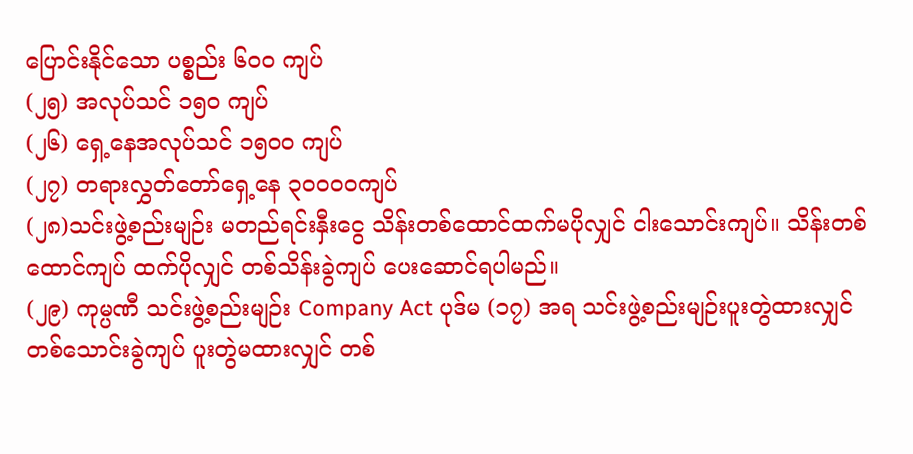ပြောင်းနိုင်သော ပစ္စည်း ၆၀၀ ကျပ်
(၂၅) အလုပ်သင် ၁၅၀ ကျပ်
(၂၆) ရှေ့နေအလုပ်သင် ၁၅၀၀ ကျပ်
(၂၇) တရားလွှတ်တော်ရှေ့နေ ၃ဝဝဝဝကျပ်
(၂၈)သင်းဖွဲ့စည်းမျဉ်း မတည်ရင်းနှီးငွေ သိန်းတစ်ထောင်ထက်မပိုလျှင် ငါးသောင်းကျပ်။ သိန်းတစ်ထောင်ကျပ် ထက်ပိုလျှင် တစ်သိန်းခွဲကျပ် ပေးဆောင်ရပါမည်။
(၂၉) ကုမ္ပဏီ သင်းဖွဲ့စည်းမျဉ်း Company Act ပုဒ်မ (၁၇) အရ သင်းဖွဲ့စည်းမျဉ်းပူးတွဲထားလျှင် တစ်သောင်းခွဲကျပ် ပူးတွဲမထားလျှင် တစ်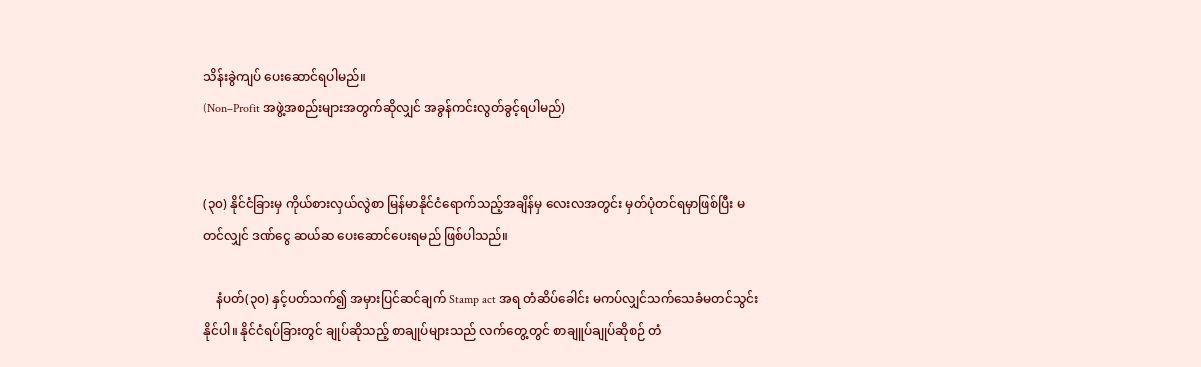သိန်းခွဲကျပ် ပေးဆောင်ရပါမည်။
(Non–Profit အဖွဲ့အစည်းများအတွက်ဆိုလျှင် အခွန်ကင်းလွတ်ခွင့်ရပါမည်)


(၃၀) နိုင်ငံခြားမှ ကိုယ်စားလှယ်လွဲစာ မြန်မာနိုင်ငံရောက်သည့်အချိန်မှ လေးလအတွင်း မှတ်ပုံတင်ရမှာဖြစ်ပြီး မတင်လျှင် ဒဏ်ငွေ ဆယ်ဆ ပေးဆောင်ပေးရမည် ဖြစ်ပါသည်။

    နံပတ်(၃၀) နှင့်ပတ်သက်၍ အမှားပြင်ဆင်ချက် Stamp act အရ တံဆိပ်ခေါင်း မကပ်လျှင်သက်သေခံမတင်သွင်းနိုင်ပါ။ နိုင်ငံရပ်ခြားတွင် ချုပ်ဆိုသည့် စာချုပ်များသည် လက်တွေ့တွင် စာချူပ်ချုပ်ဆိုစဉ် တံ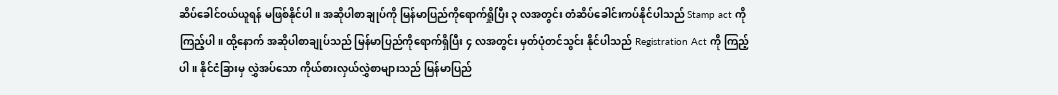ဆိပ်ခေါင်ဝယ်ယူရန် မဖြစ်နိုင်ပါ။ အဆိုပါစာချုပ်ကို မြန်မာပြည်ကိုရောက်ရှိုပြီး ၃ လအတွင်း တံဆိပ်ခေါင်းကပ်နိုင်ပါသည် Stamp act ကိုကြည့်ပါ။ ထို့နောက် အဆိုပါစာချုပ်သည် မြန်မာပြည်ကိုရောက်ရှိပြီး ၄ လအတွင်း မှတ်ပုံတင်သွင်း နိုင်ပါသည် Registration Act ကို ကြည့်ပါ။ နိုင်ငံခြားမှ လွှဲအပ်သော ကိုယ်စားလှယ်လွှဲစာများသည် မြန်မာပြည်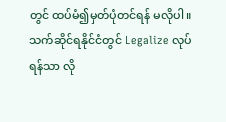တွင် ထပ်မံ၍မှတ်ပုံတင်ရန် မလိုပါ။ သက်ဆိုင်ရနိုင်ငံတွင် Legalize လုပ်ရန်သာ လို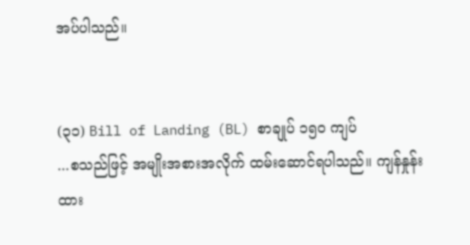အပ်ပါသည်။


(၃၁) Bill of Landing (BL) စာချုပ် ၁၅၀ ကျပ်
...စသည်ဖြင့် အမျိုးအစားအလိုက် ထမ်းဆောင်ရပါသည်။ ကျန်နှုန်းထား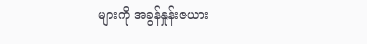များကို အခွန်နှုန်းဇယား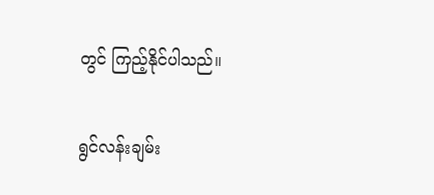တွင် ကြည့်နိုင်ပါသည်။

ရွင်လန်းချမ်း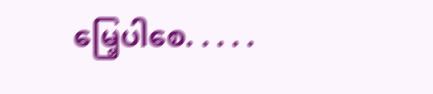မြေ့ပါစေ. . . . .